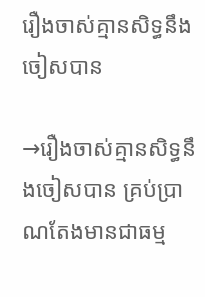រឿងចាស់គ្មានសិទ្ធនឹងចៀសបាន

→រឿងចាស់គ្មានសិទ្ធនឹងចៀសបាន គ្រប់ប្រាណតែងមានជាធម្ម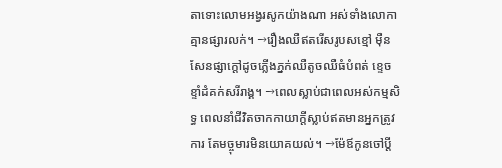តាទោះលោមអង្វរសូកយ៉ាងណា អស់ទាំងលោកាគ្មានផ្សារលក់។ →រឿងឈឺឥតរើសរូបសខ្មៅ ម៉ឺនសែនផ្សាក្ដៅដូចភ្លើងភ្នក់ឈឺតូចឈឺធំបំពត់ ខ្ទេចខ្ទាំដំគក់សរីរាង្គ។ →ពេលស្លាប់ជាពេលអស់កម្មសិទ្ធ ពេលនាំជីវិតចាកកាយាក្ដីស្លាប់ឥតមានអ្នកត្រូវការ តែមច្ចុមារមិនយោគយល់។ →ម៉ែឪកូនចៅប្ដី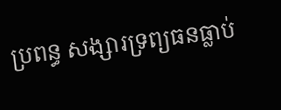ប្រពន្ធ សង្សារទ្រព្យធនធ្លាប់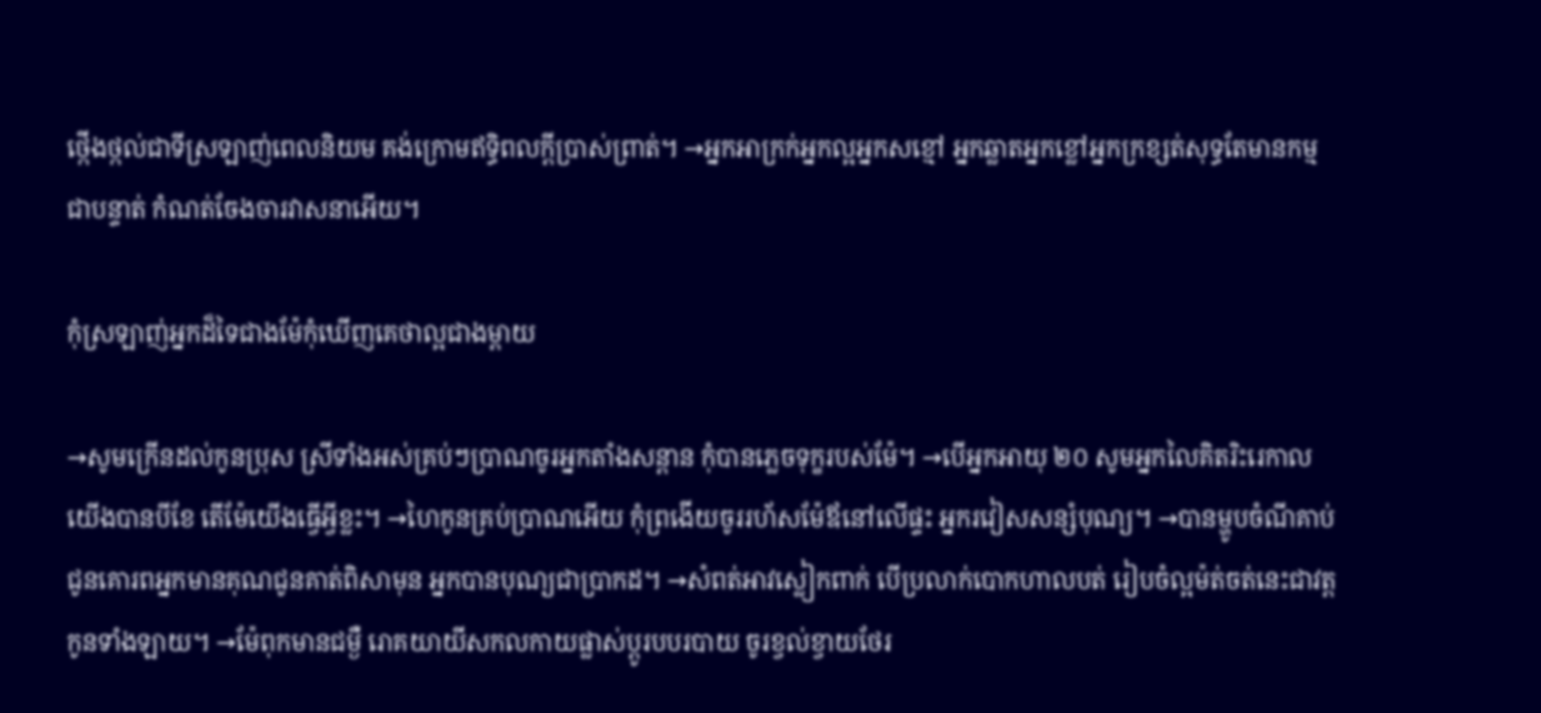ថ្កើងថ្កល់ជាទីស្រឡាញ់ពេលនិយម គង់ក្រោមឥទ្ធិពលក្ដីប្រាស់ព្រាត់។ →អ្នកអាក្រក់អ្នកល្អអ្នកសខ្មៅ អ្នកឆ្លាតអ្នកខ្លៅអ្នកក្រខ្សត់សុទ្ធតែមានកម្មជាបន្ទាត់ កំណត់ចែងចារវាសនាអើយ។

កុំស្រឡាញ់អ្នកដ៏ទៃជាងម៉ែកុំឃើញគេថាល្អជាងម្ដាយ

→សូមក្រើនដល់កូនប្រុស ស្រីទាំងអស់គ្រប់ៗប្រាណចូរអ្នកតាំងសន្ដាន កុំបានភ្លេចទុក្ខរបស់ម៉ែ។ →បើអ្នកអាយុ ២០ សូមអ្នកលៃគិតរិះរេកាលយើងបានបីខែ តើម៉ែយើងធើ្វអ្វីខ្លះ។ →ហៃកូនគ្រប់ប្រាណអើយ កុំព្រងើយចូររហ័សម៉ែឪនៅលើផ្ទះ អ្នករវៀសសន្សំបុណ្យ។ →បានម្ហូបចំណីគាប់ ជូនគោរពអ្នកមានគុណជូនគាត់ពិសាមុន អ្នកបានបុណ្យជាប្រាកដ។ →សំពត់អាវស្លៀកពាក់ បើប្រលាក់បោកហាលបត់ រៀបចំល្អម៉ត់ចត់នេះជាវត្តកូនទាំងឡាយ។ →ម៉ែពុកមានជម្ងឺ រោគយាយីសកលកាយផ្លាស់ប្ដូរបបរបាយ ចូរខ្វល់ខ្វាយថែរ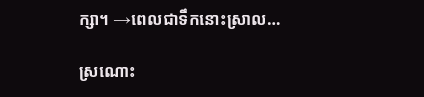ក្សា។ →ពេលជាទឹកនោះស្រាល…

ស្រណោះ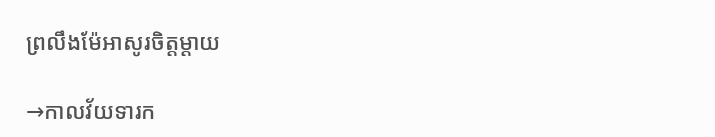ព្រលឹងម៉ែអាសូរចិត្តម្ដាយ

→កាលវ័យទារក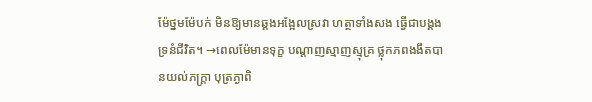ម៉ែថ្នមម៉ែបក់ មិនឱ្យមានឆ្គងអង្អែលស្រវា ហត្ថាទាំងសង ធើ្វជាបង្គង ទ្រនំជីវិត។ →ពេលម៉ែមានទុក្ខ បណ្ដាញស្មាញស្មុគ្រ ថ្លុកភពងងឹតបានយល់ភក្រ្តា បុត្រភ្ងាពិ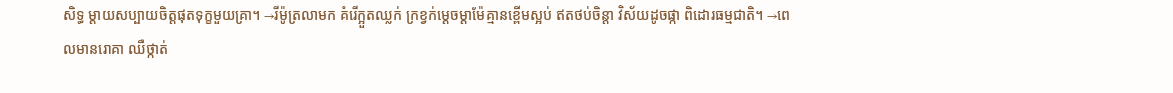សិទ្ធ ម្ដាយសប្បាយចិត្តផុតទុក្ខមួយគ្រា។ →រីម៉ូត្រលាមក គំរើក្អួតឈ្លក់ ក្រខ្វក់មេ្ដចម្ដាម៉ែគ្មានខ្ពើមស្អប់ ឥតថប់ចិន្តា វិស័យដូចផ្កា ពិដោរធម្មជាតិ។ →ពេលមានរោគា ឈឺថ្កាត់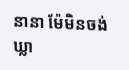នានា ម៉ែមិនចង់ឃ្លា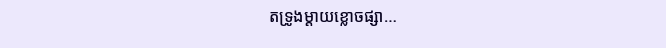តទ្រូងម្ដាយខ្លោចផ្សា…